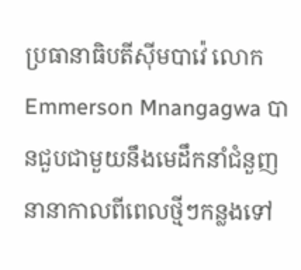ប្រធានាធិបតីស៊ីមបាវ៉េ លោក Emmerson Mnangagwa បានជួបជាមួយនឹងមេដឹកនាំជំនួញនានាកាលពីពេលថ្មីៗកន្លងទៅ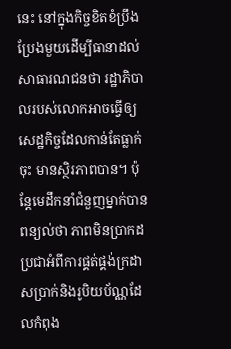នេះ នៅក្នុងកិច្ចខិតខំប្រឹងប្រែងមួយដើម្បីធានាដល់សាធារណជនថា រដ្ឋាភិបាលរបស់លោកអាចធ្វើឲ្យសេដ្ឋកិច្ចដែលកាន់តែធ្លាក់ចុះ មានស្ថិរភាពបាន។ ប៉ុន្តែមេដឹកនាំជំនួញម្នាក់បានពន្យល់ថា ភាពមិនប្រាកដប្រជាអំពីការផ្គត់ផ្គង់ក្រដាសប្រាក់និងរូបិយប័ណ្ណដែលកំពុង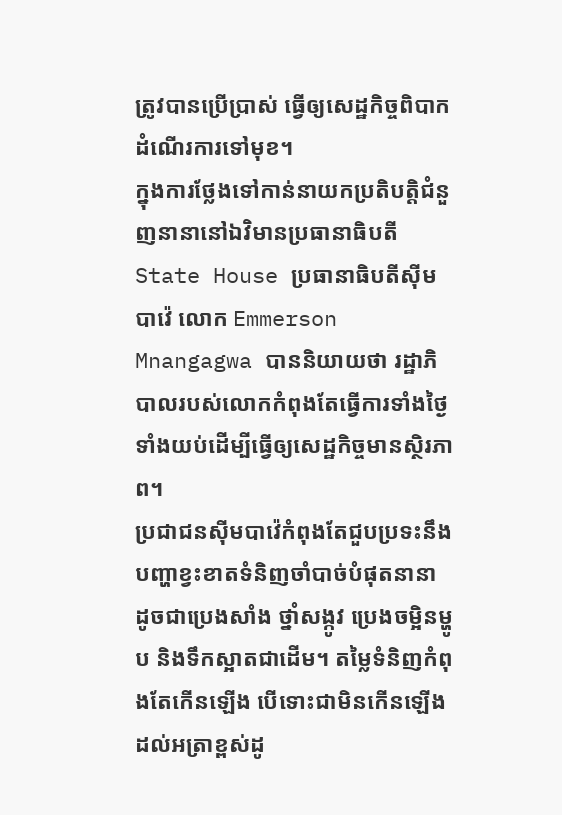ត្រូវបានប្រើប្រាស់ ធ្វើឲ្យសេដ្ឋកិច្ចពិបាកដំណើរការទៅមុខ។
ក្នុងការថ្លែងទៅកាន់នាយកប្រតិបត្តិជំនួញនានានៅឯវិមានប្រធានាធិបតី State House ប្រធានាធិបតីស៊ីមបាវ៉េ លោក Emmerson Mnangagwa បាននិយាយថា រដ្ឋាភិបាលរបស់លោកកំពុងតែធ្វើការទាំងថ្ងៃទាំងយប់ដើម្បីធ្វើឲ្យសេដ្ឋកិច្ចមានស្ថិរភាព។
ប្រជាជនស៊ីមបាវ៉េកំពុងតែជួបប្រទះនឹងបញ្ហាខ្វះខាតទំនិញចាំបាច់បំផុតនានា ដូចជាប្រេងសាំង ថ្នាំសង្កូវ ប្រេងចម្អិនម្ហូប និងទឹកស្អាតជាដើម។ តម្លៃទំនិញកំពុងតែកើនឡើង បើទោះជាមិនកើនឡើងដល់អត្រាខ្ពស់ដូ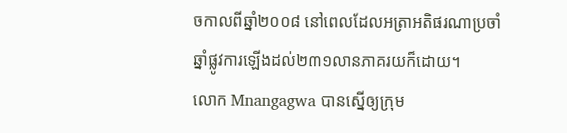ចកាលពីឆ្នាំ២០០៨ នៅពេលដែលអត្រាអតិផរណាប្រចាំឆ្នាំផ្លូវការឡើងដល់២៣១លានភាគរយក៏ដោយ។
លោក Mnangagwa បានស្នើឲ្យក្រុម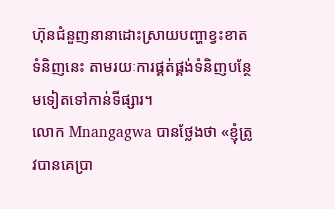ហ៊ុនជំនួញនានាដោះស្រាយបញ្ហាខ្វះខាតទំនិញនេះ តាមរយៈការផ្គត់ផ្គង់ទំនិញបន្ថែមទៀតទៅកាន់ទីផ្សារ។
លោក Mnangagwa បានថ្លែងថា «ខ្ញុំត្រូវបានគេប្រា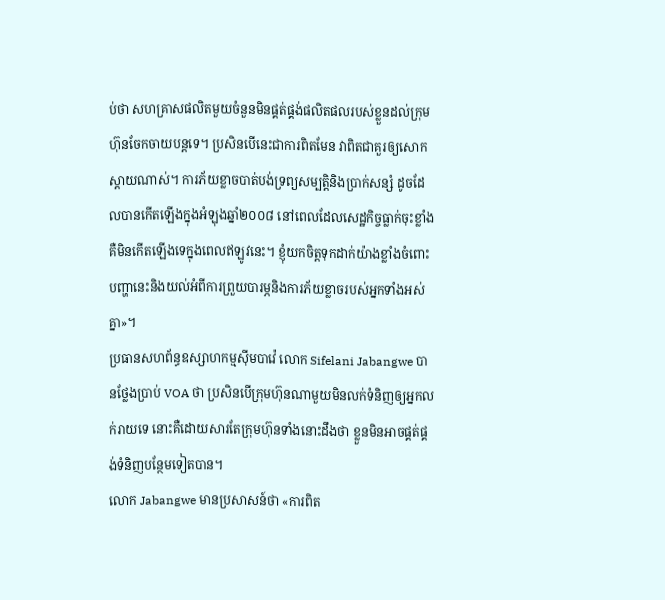ប់ថា សហគ្រាសផលិតមួយចំនួនមិនផ្គត់ផ្គង់ផលិតផលរបស់ខ្លួនដល់ក្រុមហ៊ុនចែកចាយបន្តទេ។ ប្រសិនបើនេះជាការពិតមែន វាពិតជាគួរឲ្យសោកស្តាយណាស់។ ការភ័យខ្លាចបាត់បង់ទ្រព្យសម្បត្តិនិងប្រាក់សន្សំ ដូចដែលបានកើតឡើងក្នុងអំឡុងឆ្នាំ២០០៨ នៅពេលដែលសេដ្ឋកិច្ចធ្លាក់ចុះខ្លាំង គឺមិនកើតឡើងទេក្នុងពេលឥឡូវនេះ។ ខ្ញុំយកចិត្តទុកដាក់យ៉ាងខ្លាំងចំពោះបញ្ហានេះនិងយល់អំពីការព្រួយបារម្ភនិងការភ័យខ្លាចរបស់អ្នកទាំងអស់គ្នា»។
ប្រធានសហព័ន្ធឧស្សាហកម្មស៊ីមបាវ៉េ លោក Sifelani Jabangwe បានថ្លែងប្រាប់ VOA ថា ប្រសិនបើក្រុមហ៊ុនណាមួយមិនលក់ទំនិញឲ្យអ្នកលក់រាយទេ នោះគឺដោយសារតែក្រុមហ៊ុនទាំងនោះដឹងថា ខ្លួនមិនអាចផ្គត់ផ្គង់ទំនិញបន្ថែមទៀតបាន។
លោក Jabangwe មានប្រសាសន៍ថា «ការពិត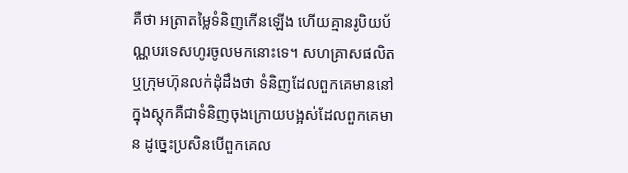គឺថា អត្រាតម្លៃទំនិញកើនឡើង ហើយគ្មានរូបិយប័ណ្ណបរទេសហូរចូលមកនោះទេ។ សហគ្រាសផលិតឬក្រុមហ៊ុនលក់ដុំដឹងថា ទំនិញដែលពួកគេមាននៅក្នុងស្តុកគឺជាទំនិញចុងក្រោយបង្អស់ដែលពួកគេមាន ដូច្នេះប្រសិនបើពួកគេល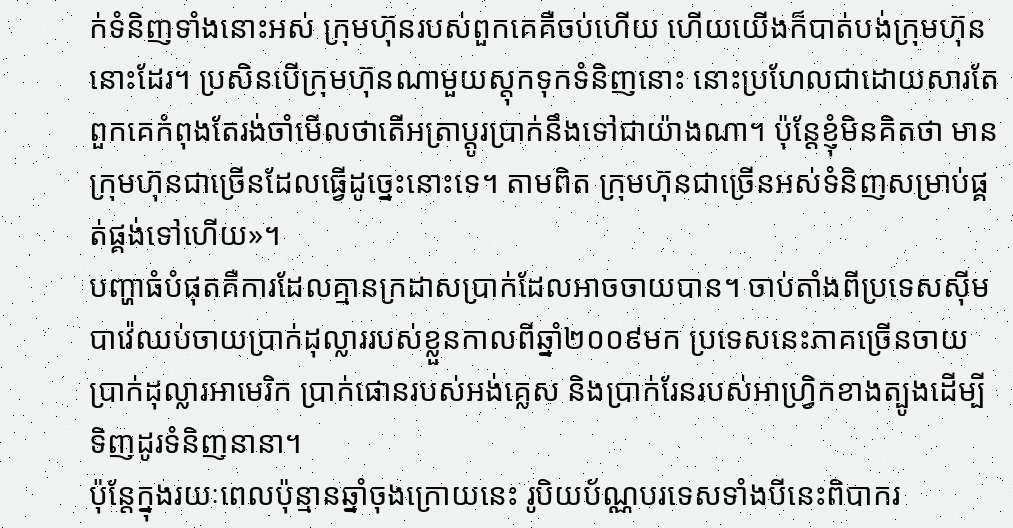ក់ទំនិញទាំងនោះអស់ ក្រុមហ៊ុនរបស់ពួកគេគឺចប់ហើយ ហើយយើងក៏បាត់បង់ក្រុមហ៊ុននោះដែរ។ ប្រសិនបើក្រុមហ៊ុនណាមួយស្តុកទុកទំនិញនោះ នោះប្រហែលជាដោយសារតែពួកគេកំពុងតែរង់ចាំមើលថាតើអត្រាប្តូរប្រាក់នឹងទៅជាយ៉ាងណា។ ប៉ុន្តែខ្ញុំមិនគិតថា មានក្រុមហ៊ុនជាច្រើនដែលធ្វើដូច្នេះនោះទេ។ តាមពិត ក្រុមហ៊ុនជាច្រើនអស់ទំនិញសម្រាប់ផ្គត់ផ្គង់ទៅហើយ»។
បញ្ហាធំបំផុតគឺការដែលគ្មានក្រដាសប្រាក់ដែលអាចចាយបាន។ ចាប់តាំងពីប្រទេសស៊ីមបាវ៉េឈប់ចាយប្រាក់ដុល្លាររបស់ខ្លួនកាលពីឆ្នាំ២០០៩មក ប្រទេសនេះភាគច្រើនចាយប្រាក់ដុល្លារអាមេរិក ប្រាក់ផោនរបស់អង់គ្លេស និងប្រាក់រែនរបស់អាហ្វ្រិកខាងត្បូងដើម្បីទិញដូរទំនិញនានា។
ប៉ុន្តែក្នុងរយៈពេលប៉ុន្មានឆ្នាំចុងក្រោយនេះ រូបិយប័ណ្ណបរទេសទាំងបីនេះពិបាករ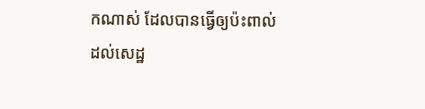កណាស់ ដែលបានធ្វើឲ្យប៉ះពាល់ដល់សេដ្ឋ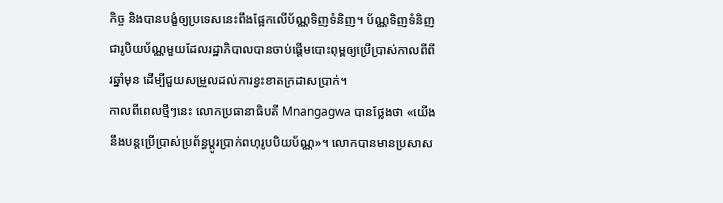កិច្ច និងបានបង្ខំឲ្យប្រទេសនេះពឹងផ្អែកលើប័ណ្ណទិញទំនិញ។ ប័ណ្ណទិញទំនិញជារូបិយប័ណ្ណមួយដែលរដ្ឋាភិបាលបានចាប់ផ្តើមបោះពុម្ពឲ្យប្រើប្រាស់កាលពីពីរឆ្នាំមុន ដើម្បីជួយសម្រួលដល់ការខ្វះខាតក្រដាសប្រាក់។
កាលពីពេលថ្មីៗនេះ លោកប្រធានាធិបតី Mnangagwa បានថ្លែងថា «យើងនឹងបន្តប្រើប្រាស់ប្រព័ន្ធប្តូរប្រាក់ពហុរូបបិយប័ណ្ណ»។ លោកបានមានប្រសាស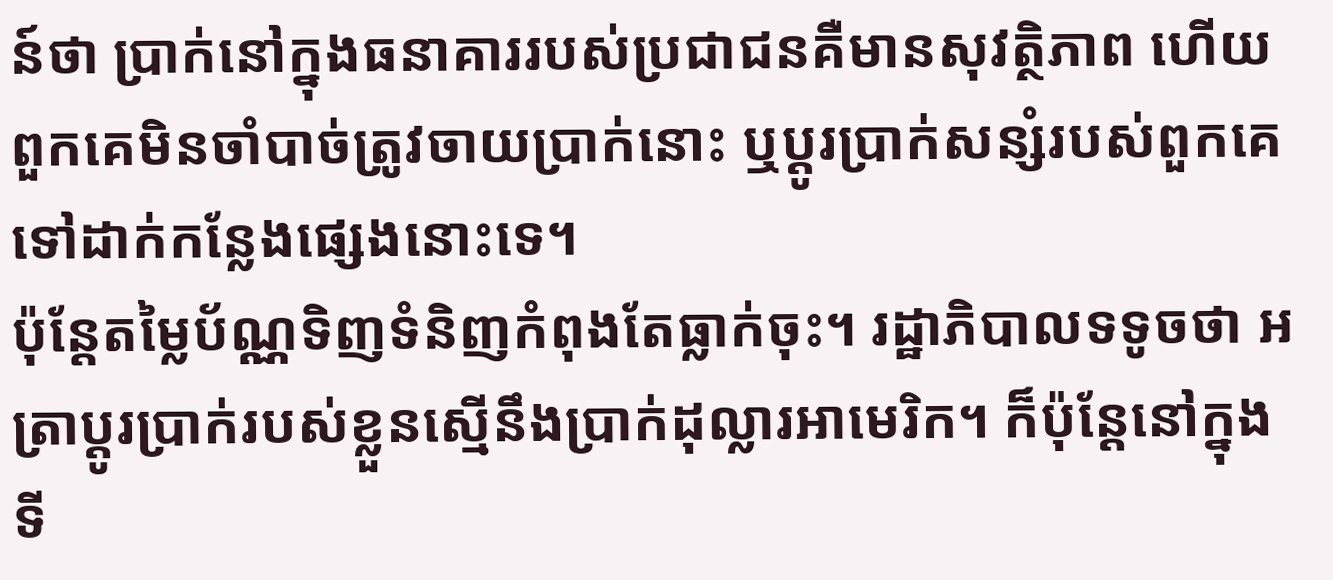ន៍ថា ប្រាក់នៅក្នុងធនាគាររបស់ប្រជាជនគឺមានសុវត្ថិភាព ហើយពួកគេមិនចាំបាច់ត្រូវចាយប្រាក់នោះ ឬប្តូរប្រាក់សន្សំរបស់ពួកគេទៅដាក់កន្លែងផ្សេងនោះទេ។
ប៉ុន្តែតម្លៃប័ណ្ណទិញទំនិញកំពុងតែធ្លាក់ចុះ។ រដ្ឋាភិបាលទទូចថា អត្រាប្តូរប្រាក់របស់ខ្លួនស្មើនឹងប្រាក់ដុល្លារអាមេរិក។ ក៏ប៉ុន្តែនៅក្នុងទី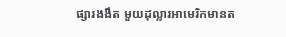ផ្សារងងឹត មួយដុល្លារអាមេរិកមានត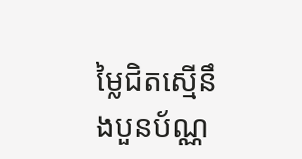ម្លៃជិតស្មើនឹងបួនប័ណ្ណ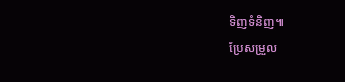ទិញទំនិញ៕
ប្រែសម្រួល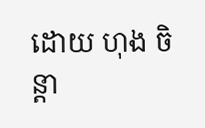ដោយ ហុង ចិន្តា